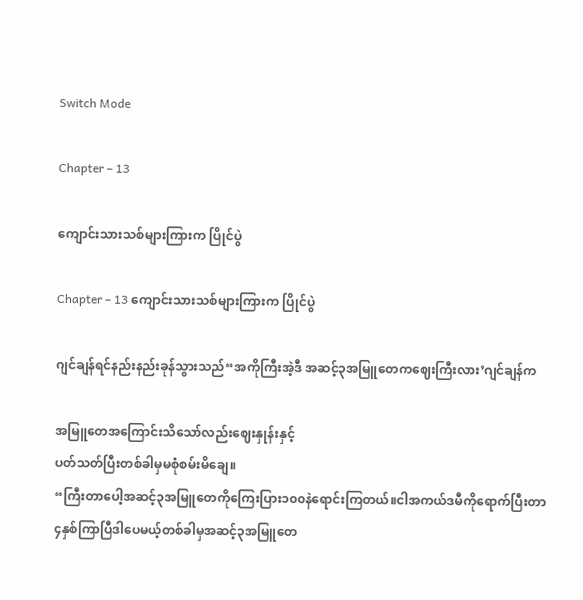Switch Mode

Chapter – 13

ကျောင်းသားသစ်များကြားက ပြိုင်ပွဲ

Chapter – 13 ကျောင်းသားသစ်များကြားက ပြိုင်ပွဲ

ဂျင်ချန်ရင်နည်းနည်းခုန်သွားသည်“အကိုကြီးအဲ့ဒီ အဆင့်၃အမြူတေကဈေးကြီးလား’ဂျင်ချန်က

အမြူတေအကြောင်းသိသော်လည်းဈေးနှုန်းနှင့်
ပတ်သတ်ပြီးတစ်ခါမှမစုံစမ်းမိချေ။
“ကြီးတာပေါ့အဆင့်၃အမြူတေကိုကြေးပြား၁၀၀နဲရောင်းကြတယ်။ငါအကယ်ဒမီကိုရောက်ပြီးတာ
၄နှစ်ကြာပြီဒါပေမယ့်တစ်ခါမှအဆင့်၃အမြူတေ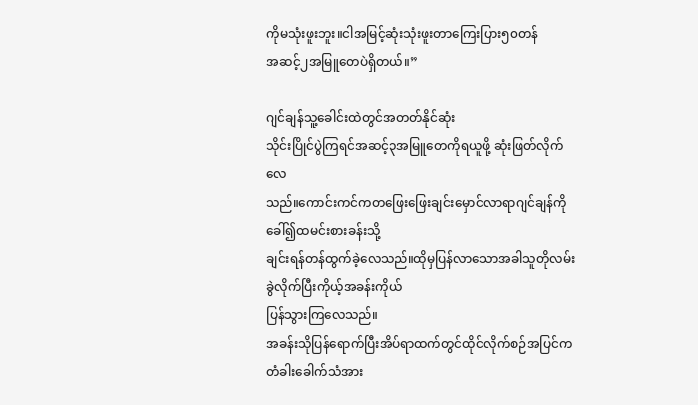ကိုမသုံးဖူးဘူး။ငါအမြင့်ဆုံးသုံးဖူးတာကြေးပြား၅၀တန်
အဆင့်၂အမြူတေပဲရှိတယ်။”

ဂျင်ချန်သူ့ခေါင်းထဲတွင်အတတ်နိုင်ဆုံး
သိုင်းပြိုင်ပွဲကြရင်အဆင့်၃အမြူတေကိုရယူဖို့ ဆုံးဖြတ်လိုက်လေ
သည်။ကောင်းကင်ကတဖြေးဖြေးချင်းမှောင်လာရာဂျင်ချန်ကိုခေါ်၍ထမင်းစားခန်းသို့
ချင်းရန်တန်ထွက်ခဲ့လေသည်။ထိုမှပြန်လာသောအခါသူတိုလမ်းခွဲလိုက်ပြီးကိုယ့်အခန်းကိုယ်
ပြန်သွားကြလေသည်။
အခန်းသိုပြန်ရောက်ပြီးအိပ်ရာထက်တွင်ထိုင်လိုက်စဉ်အပြင်ကတံခါးခေါက်သံအား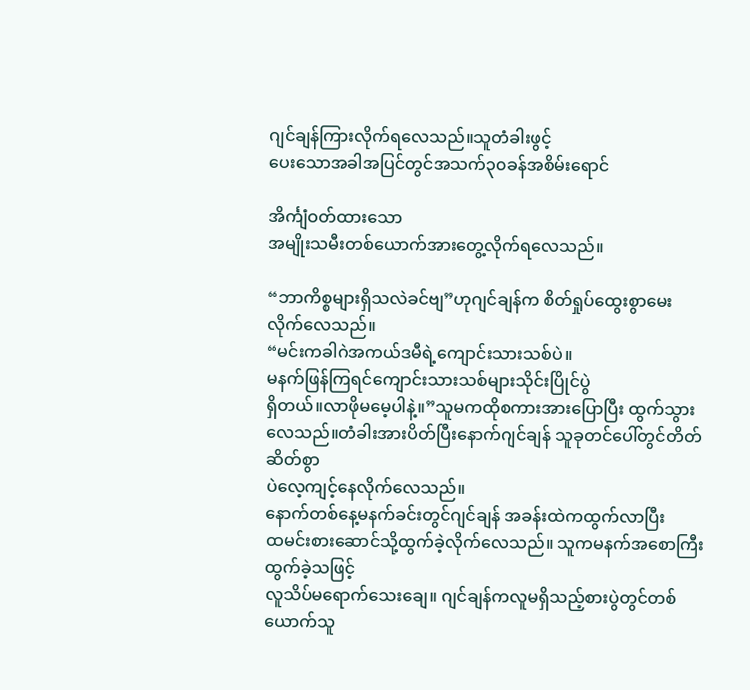ဂျင်ချန်ကြားလိုက်ရလေသည်။သူတံခါးဖွင့်
ပေးသောအခါအပြင်တွင်အသက်၃၀ခန်အစိမ်းရောင်

အိင်္ကျံဝတ်ထားသော
အမျိုးသမီးတစ်ယောက်အားတွေ့လိုက်ရလေသည်။

“ဘာကိစ္စများရှိသလဲခင်ဗျ”ဟုဂျင်ချန်က စိတ်ရှုပ်ထွေးစွာမေးလိုက်လေသည်။
“မင်းကခါဂဲအကယ်ဒမီရဲ့ကျောင်းသားသစ်ပဲ။
မနက်ဖြန်ကြရင်ကျောင်းသားသစ်များသိုင်းပြိုင်ပွဲ
ရှိတယ်။လာဖိုမမေ့ပါနဲ့။”သူမကထိုစကားအားပြောပြီး ထွက်သွားလေသည်။တံခါးအားပိတ်ပြီးနောက်ဂျင်ချန် သူခုတင်ပေါ်တွင်တိတ်ဆိတ်စွာ
ပဲလေ့ကျင့်နေလိုက်လေသည်။
နောက်တစ်နေ့မနက်ခင်းတွင်ဂျင်ချန် အခန်းထဲကထွက်လာပြီး
ထမင်းစားဆောင်သို့ထွက်ခဲ့လိုက်လေသည်။ သူကမနက်အစောကြီးထွက်ခဲ့သဖြင့်
လူသိပ်မရောက်သေးချေ။ ဂျင်ချန်ကလူမရှိသည့်စားပွဲတွင်တစ်ယောက်သူ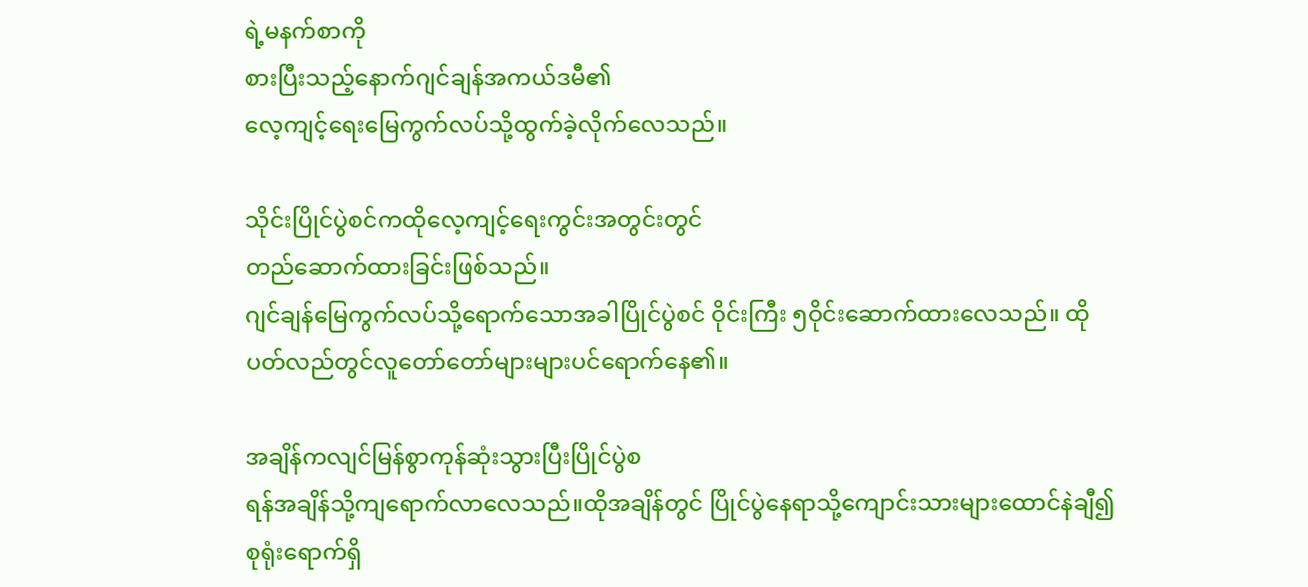ရဲ့မနက်စာကို
စားပြီးသည့်နောက်ဂျင်ချန်အကယ်ဒမီ၏
လေ့ကျင့်ရေးမြေကွက်လပ်သို့ထွက်ခဲ့လိုက်လေသည်။

သိုင်းပြိုင်ပွဲစင်ကထိုလေ့ကျင့်ရေးကွင်းအတွင်းတွင်
တည်ဆောက်ထားခြင်းဖြစ်သည်။
ဂျင်ချန်မြေကွက်လပ်သို့ရောက်သောအခါပြိုင်ပွဲစင် ဝိုင်းကြီး ၅ဝိုင်းဆောက်ထားလေသည်။ ထိုပတ်လည်တွင်လူတော်တော်များများပင်ရောက်နေ၏။

အချိန်ကလျင်မြန်စွာကုန်ဆုံးသွားပြီးပြိုင်ပွဲစ
ရန်အချိန်သို့ကျရောက်လာလေသည်။ထိုအချိန်တွင် ပြိုင်ပွဲနေရာသို့ကျောင်းသားများထောင်နဲချီ၍
စုရုံးရောက်ရှိ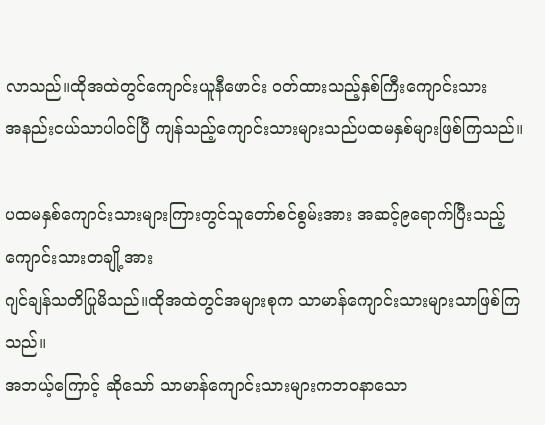လာသည်။ထိုအထဲတွင်ကျောင်းယူနီဖောင်း ဝတ်ထားသည့်နှစ်ကြီးကျောင်းသား
အနည်းငယ်သာပါဝင်ပြီ ကျန်သည့်ကျောင်းသားများသည်ပထမနှစ်များဖြစ်ကြသည်။

ပထမနှစ်ကျောင်းသားများကြားတွင်သူတော်စင်စွမ်းအား အဆင့်၉ရောက်ပြီးသည့်ကျောင်းသားတချို့အား
ဂျင်ချန်သတိပြုမိသည်။ထိုအထဲတွင်အများစုက သာမာန်ကျောင်းသားများသာဖြစ်ကြသည်။
အဘယ့်ကြောင့် ဆိုသော် သာမာန်ကျောင်းသားများကဘဝနာသော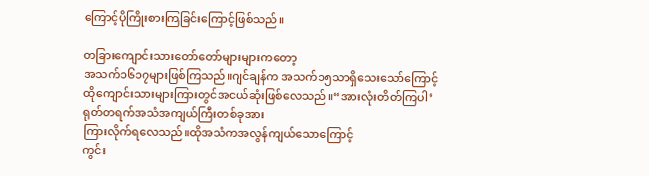ကြောင့်ပိုကြိုးစားကြခြင်းကြောင့်ဖြစ်သည်။

တခြားကျောင်းသားတော်တော်များများကတော့
အသက်၁၆၁၇များဖြစ်ကြသည်။ဂျင်ချန်က အသက်၁၅သာရှိသေးသော်ကြောင့်
ထိုကျောင်းသားများကြားတွင်အငယ်ဆုံးဖြစ်လေသည်။“အားလုံးတိတ်ကြပါ’
ရုတ်တရက်အသံအကျယ်ကြီးတစ်ခုအား
ကြားလိုက်ရလေသည်။ထိုအသံကအလွန်ကျယ်သောကြောင့်
ကွင်း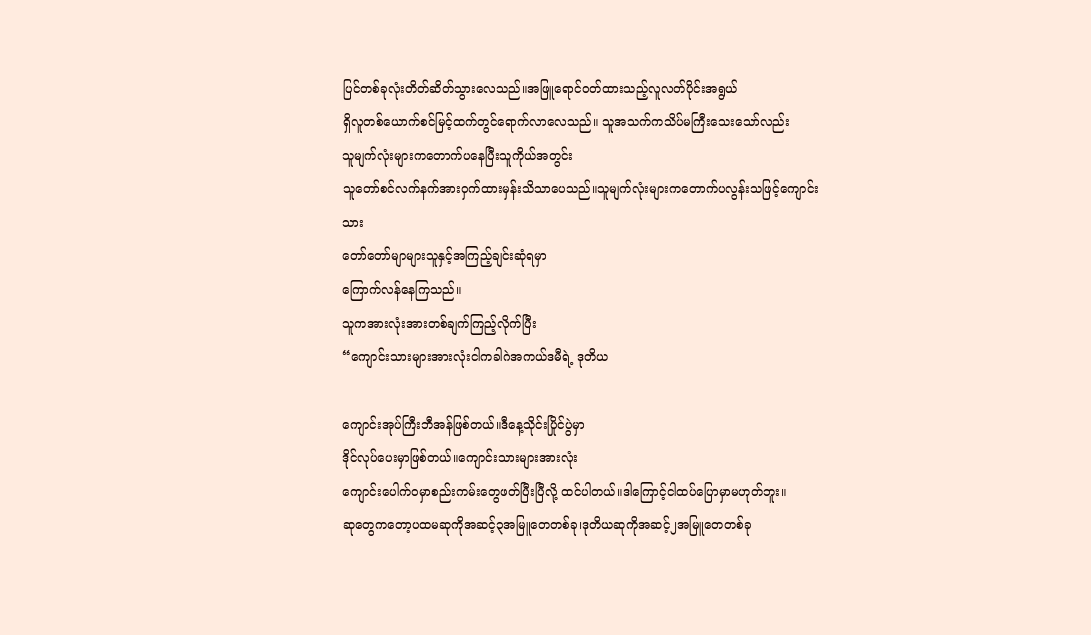ပြင်တစ်ခုလုံးတိတ်ဆိတ်သွားလေသည်။အဖြူရောင်ဝတ်ထားသည့်လူလတ်ပိုင်းအရွယ်
ရှိလူတစ်ယောက်စင်မြင့်ထက်တွင်ရောက်လာလေသည်။ သူအသက်ကသိပ်မကြီးသေးသော်လည်း
သူမျက်လုံးများကတောက်ပနေပြီးသူကိုယ်အတွင်း
သူတော်စင်လက်နက်အားဝှက်ထားမှန်းသိသာပေသည်။သူမျက်လုံးများကတောက်ပလွန်းသဖြင့်ကျောင်းသား
တော်တော်မျာများသူနှင့်အကြည့်ချင်းဆုံရမှာ
ကြောက်လန်နေကြသည်။
သူကအားလုံးအားတစ်ချက်ကြည့်လိုက်ပြီး
“ကျောင်းသားများအားလုံးငါကခါဂဲအကယ်ဒမီရဲ့ ဒုတိယ

ကျောင်းအုပ်ကြီးဘီအန်ဖြစ်တယ်။ဒီနေ့သိုင်းပြိုင်ပွဲမှာ
ဒိုင်လုပ်ပေးမှာဖြစ်တယ်။ကျောင်းသားများအားလုံး
ကျောင်းပေါက်ဝမှာစည်းကမ်းတွေဖတ်ပြီးပြီလို့ ထင်ပါတယ်။ဒါကြောင့်ငါထပ်ပြောမှာမဟုတ်ဘူး။
ဆုတွေကတော့ပထမဆုကိုအဆင့်၃အမြူတေတစ်ခု၊ဒုတိယဆုကိုအဆင့်၂အမြူတေတစ်ခု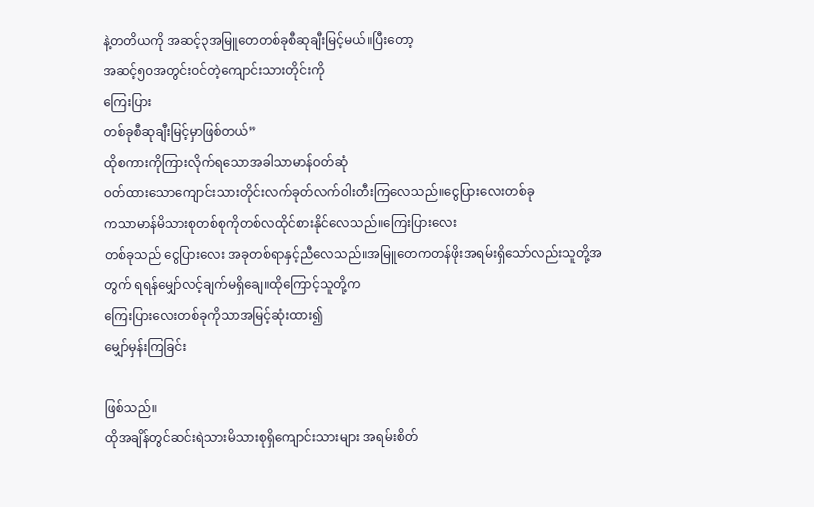နဲ့တတိယကို အဆင့်၃အမြူတေတစ်ခုစီဆုချီးမြင့်မယ်။ပြီးတော့
အဆင့်၅၀အတွင်းဝင်တဲ့ကျောင်းသားတိုင်းကို
ကြေးပြား
တစ်ခုစီဆုချီးမြင့်မှာဖြစ်တယ်”
ထိုစကားကိုကြားလိုက်ရသောအခါသာမာန်ဝတ်ဆုံ
ဝတ်ထားသောကျောင်းသားတိုင်းလက်ခုတ်လက်ဝါးတီးကြလေသည်။ငွေပြားလေးတစ်ခု
ကသာမာန်မိသားစုတစ်စုကိုတစ်လထိုင်စားနိုင်လေသည်။ကြေးပြားလေး
တစ်ခုသည် ငွေပြားလေး အခုတစ်ရာနှင့်ညီလေသည်။အမြူတေကတန်ဖိုးအရမ်းရှိသော်လည်းသူတို့အတွက် ရရန်မျှော်လင့်ချက်မရှိချေ။ထိုကြောင့်သူတို့က
ကြေးပြားလေးတစ်ခုကိုသာအမြင့်ဆုံးထား၍
မျှော်မှန်းကြခြင်း

ဖြစ်သည်။
ထိုအချိန်တွင်ဆင်းရဲသားမိသားစုရှိကျောင်းသားများ အရမ်းစိတ်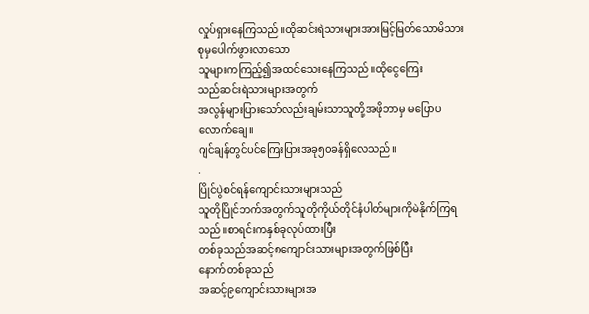လှုပ်ရှားနေကြသည်။ထိုဆင်းရဲသားများအားမြင့်မြတ်သောမိသားစုမှပေါက်ဖွားလာသော
သူများကကြည့်၍အထင်သေးနေကြသည်။ထိုငွေကြေး
သည်ဆင်းရဲသားများအတွက်
အလွန်များပြားသော်လည်းချမ်းသာသူတို့အဖိုဘာမှ မပြောပလောက်ချေ။
ဂျင်ချန်တွင်ပင်ကြေးပြားအခု၅၀ခန်ရှိလေသည်။
.
ပြိုင်ပွဲစင်ရန်ကျောင်းသားများသည်
သူတိုပြိုင်ဘက်အတွက်သူတိုကိုယ်တိုင်နံပါတ်များကိုမဲနိုက်ကြရသည်။စာရင်းကနှစ်ခုလုပ်ထားပြီး
တစ်ခုသည်အဆင့်၈ကျောင်းသားများအတွက်ဖြစ်ပြီး
နောက်တစ်ခုသည်
အဆင့်၉ကျောင်းသားများအ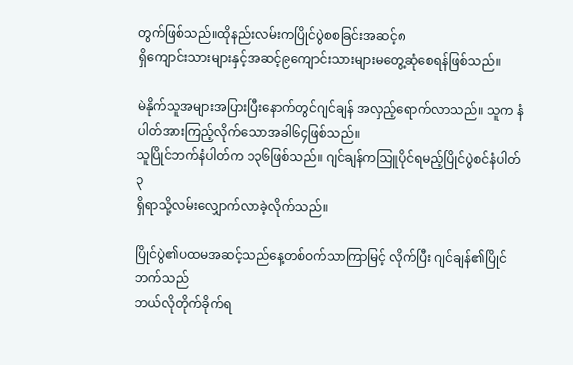တွက်ဖြစ်သည်။ထိုနည်းလမ်းကပြိုင်ပွဲစစခြင်းအဆင့်၈
ရှိကျောင်းသားများနှင့်အဆင့်၉ကျောင်းသားများမတွေ့ဆုံစေရန်ဖြစ်သည်။

မဲနိုက်သူအများအပြားပြီးနောက်တွင်ဂျင်ချန် အလှည့်ရောက်လာသည်။ သူက နံပါတ်အားကြည့်လိုက်သောအခါ၆၄ဖြစ်သည်။
သူပြိုင်ဘက်နံပါတ်က ၁၃၆ဖြစ်သည်။ ဂျင်ချန်ကသြူပိုင်ရမည့်ပြိုင်ပွဲစင်နံပါတ်၃
ရှိရာသို့လမ်းလျှောက်လာခဲ့လိုက်သည်။

ပြိုင်ပွဲ၏ပထမအဆင့်သည်နေ့တစ်ဝက်သာကြာမြင့် လိုက်ပြီး ဂျင်ချန်၏ပြိုင်ဘက်သည်
ဘယ်လိုတိုက်ခိုက်ရ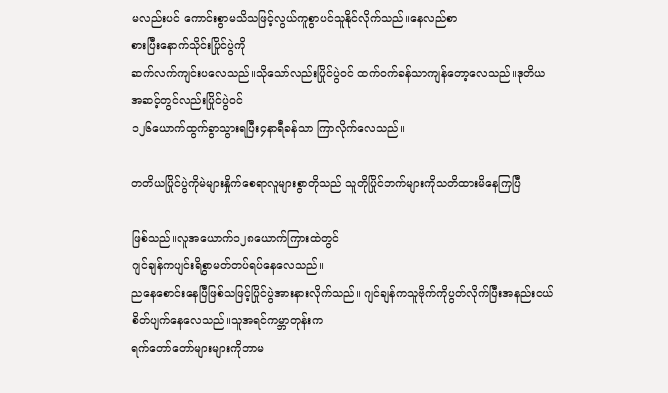မလည်းပင် ကောင်းစွာမသိသဖြင့်လွယ်ကူစွာပင်သူနိုင်လိုက်သည်။နေလည်စာ
စားပြီးနောက်သိုင်းပြိုင်ပွဲကို
ဆက်လက်ကျင်းပလေသည်။သိုသော်လည်းပြိုင်ပွဲဝင် ထက်ဝက်ခန်သာကျန်တော့လေသည်။ဒုတိယ
အဆင့်တွင်လည်းပြိုင်ပွဲဝင်
၁၂၆ယောက်ထွက်ခွာသွားရပြီး၄နာရီခန်သာ ကြာလိုက်လေသည်။

တတိယပြိုင်ပွဲကိုမဲများနှိုက်စေရာလူများစွာတိုသည် သူတိုပြိုင်ဘက်များကိုသတိထားမိနေကြပြီ

ဖြစ်သည်။လူအယောက်၁၂၈ယောက်ကြားထဲတွင်
ဂျင်ချန်ကပျင်းရိစွာမတ်တပ်ရပ်နေလေသည်။
ညနေစောင်းနေပြီဖြစ်သဖြင့်ပြိုင်ပွဲအားနားလိုက်သည်။ ဂျင်ချန်ကသူဗိုက်ကိုပွတ်လိုက်ပြီးအနည်းငယ်
စိတ်ပျက်နေလေသည်။သူအရင်ကမ္ဘာတုန်းက
ရက်တော်တော်များများကိုဘာမ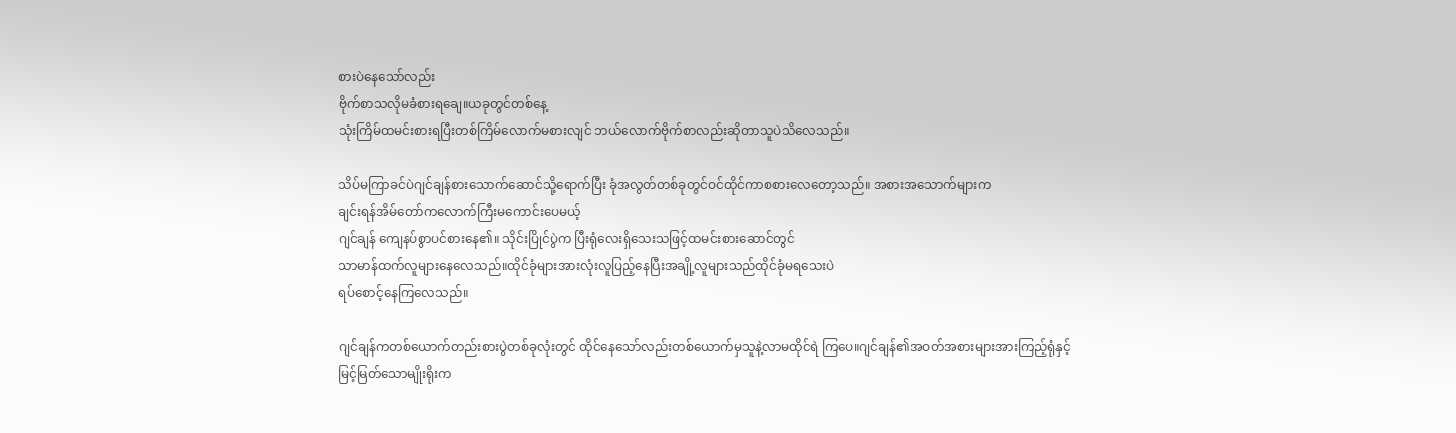စားပဲနေသော်လည်း
ဗိုက်စာသလိုမခံစားရချေ။ယခုတွင်တစ်နေ့
သုံးကြိမ်ထမင်းစားရပြီးတစ်ကြိမ်လောက်မစားလျင် ဘယ်လောက်ဗိုက်စာလည်းဆိုတာသူပဲသိလေသည်။

သိပ်မကြာခင်ပဲဂျင်ချန်စားသောက်ဆောင်သို့ရောက်ပြီး ခုံအလွတ်တစ်ခုတွင်ဝင်ထိုင်ကာစစားလေတော့သည်။ အစားအသောက်များက
ချင်းရန်အိမ်တော်ကလောက်ကြီးမကောင်းပေမယ့်
ဂျင်ချန် ကျေနပ်စွာပင်စားနေ၏။ သိုင်းပြိုင်ပွဲက ပြီးရုံလေးရှိသေးသဖြင့်ထမင်းစားဆောင်တွင်
သာမာန်ထက်လူများနေလေသည်။ထိုင်ခုံများအားလုံးလူပြည့်နေပြီးအချို့လူများသည်ထိုင်ခုံမရသေးပဲ
ရပ်စောင့်နေကြလေသည်။

ဂျင်ချန်ကတစ်ယောက်တည်းစားပွဲတစ်ခုလုံးတွင် ထိုင်နေသော်လည်းတစ်ယောက်မှသူနဲ့လာမထိုင်ရဲ ကြပေ။ဂျင်ချန်၏အဝတ်အစားများအားကြည့်ရုံနှင့်
မြင့်မြတ်သောမျိုးရိုးက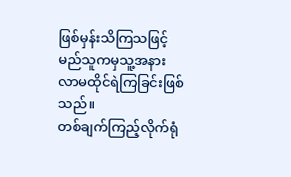ဖြစ်မှန်းသိကြသဖြင့်
မည်သူကမှသူ့အနားလာမထိုင်ရဲကြခြင်းဖြစ်သည်။
တစ်ချက်ကြည့်လိုက်ရုံ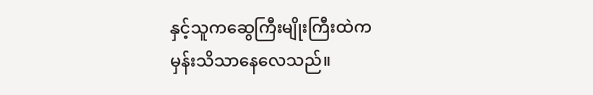နှင့်သူကဆွေကြီးမျိုးကြီးထဲက
မှန်းသိသာနေလေသည်။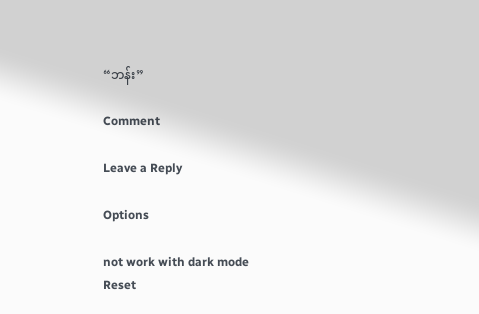“ဘန်း”

Comment

Leave a Reply

Options

not work with dark mode
Reset